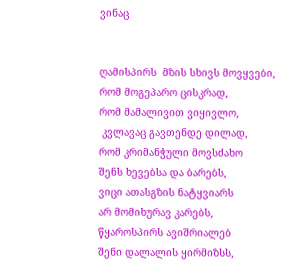ვინაც


ღამისპირს  მზის სხივს მოვყვები,
რომ მოგეპარო ცისკრად,
რომ მამალივით ვიყივლო,
 კვლავაც გავთენდე დილად,
რომ კრიმანჭული მოვსძახო
შენს ხევებსა და ბარებს,
ვიცი ათასგზის ნატყვიარს
არ მომიხურავ კარებს,
წყაროსპირს ავიშრიალებ
შენი დალალის ყირმიზსს,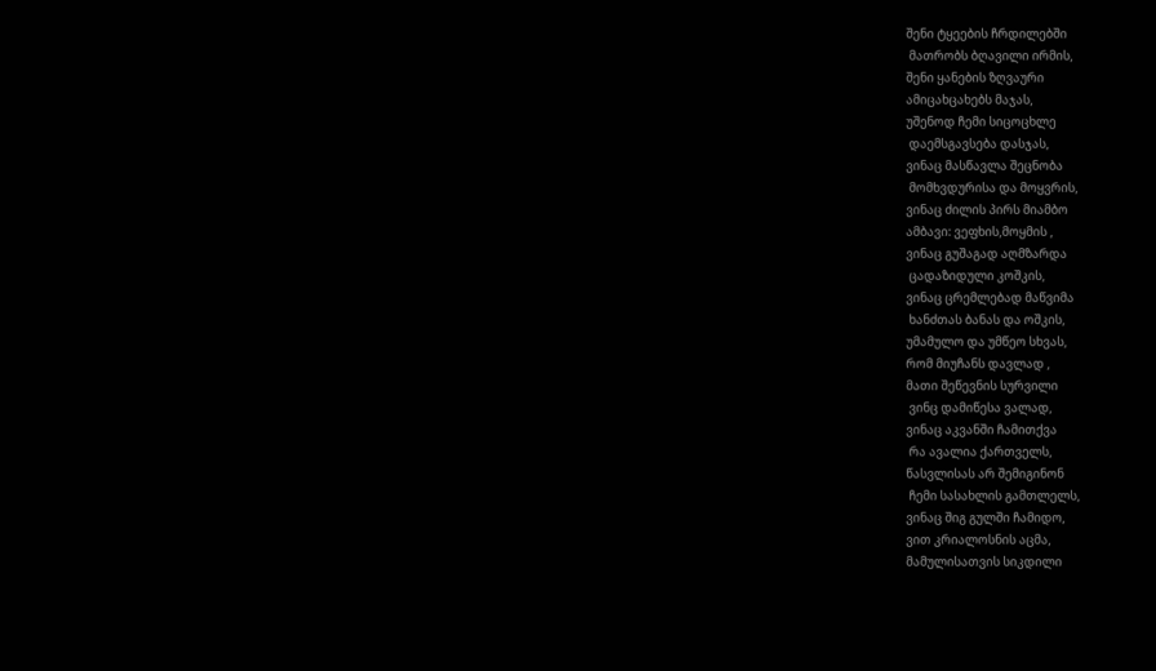შენი ტყეების ჩრდილებში
 მათრობს ბღავილი ირმის,
შენი ყანების ზღვაური
ამიცახცახებს მაჯას,
უშენოდ ჩემი სიცოცხლე
 დაემსგავსება დასჯას,
ვინაც მასწავლა შეცნობა
 მომხვდურისა და მოყვრის,
ვინაც ძილის პირს მიამბო
ამბავი: ვეფხის,მოყმის ,
ვინაც გუშაგად აღმზარდა
 ცადაზიდული კოშკის,
ვინაც ცრემლებად მაწვიმა
 ხანძთას ბანას და ოშკის,
უმამულო და უმწეო სხვას,
რომ მიუჩანს დავლად ,
მათი შეწევნის სურვილი
 ვინც დამიწესა ვალად,
ვინაც აკვანში ჩამითქვა
 რა ავალია ქართველს,
წასვლისას არ შემიგინონ
 ჩემი სასახლის გამთლელს,
ვინაც შიგ გულში ჩამიდო,
ვით კრიალოსნის აცმა,
მამულისათვის სიკდილი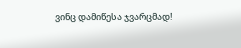ვინც დამიწესა ჯვარცმად!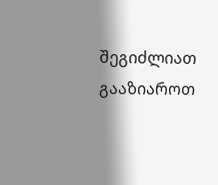შეგიძლიათ გააზიაროთ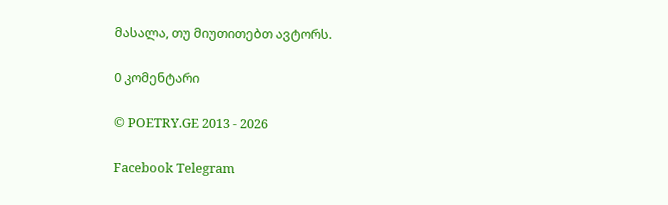მასალა, თუ მიუთითებთ ავტორს.

0 კომენტარი

© POETRY.GE 2013 - 2026

Facebook Telegram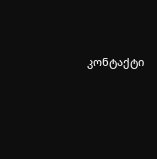კონტაქტი